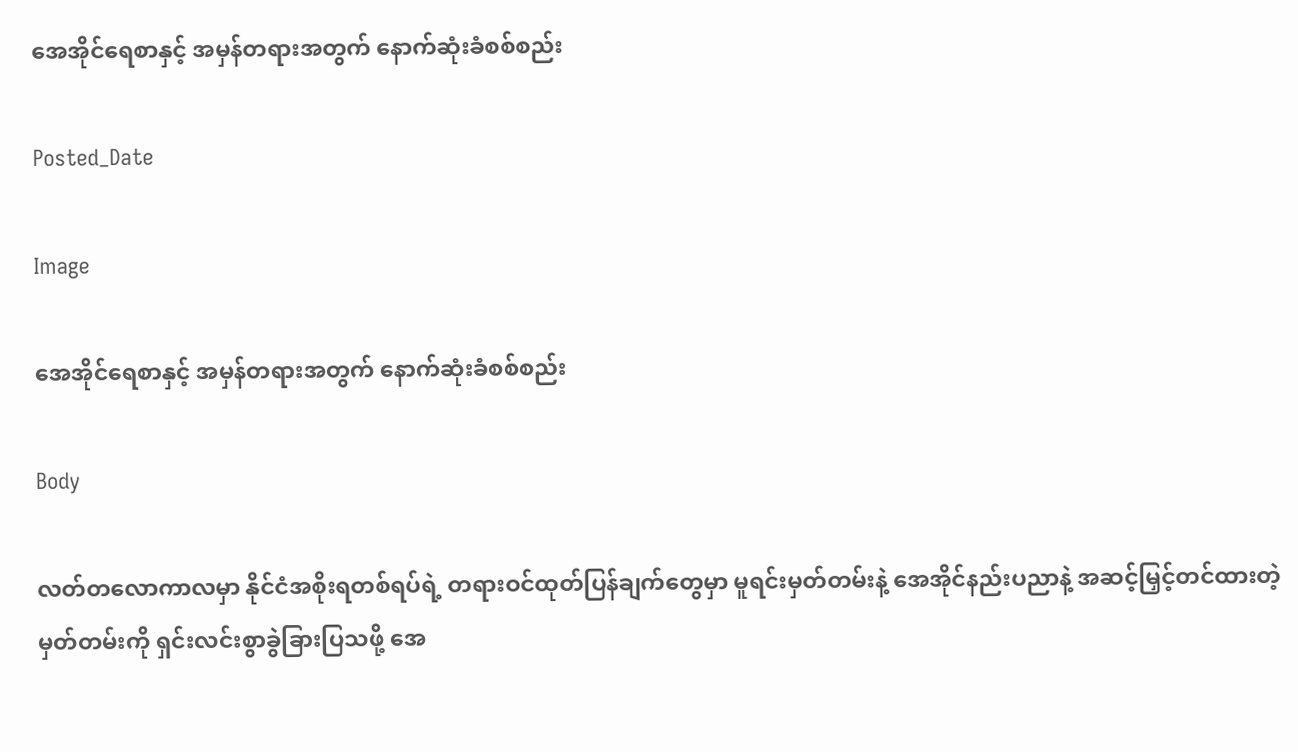အေအိုင်ရေစာနှင့် အမှန်တရားအတွက် နောက်ဆုံးခံစစ်စည်း

Posted_Date

Image

အေအိုင်ရေစာနှင့် အမှန်တရားအတွက် နောက်ဆုံးခံစစ်စည်း

Body

လတ်တလောကာလမှာ နိုင်ငံအစိုးရတစ်ရပ်ရဲ့ တရားဝင်ထုတ်ပြန်ချက်တွေမှာ မူရင်းမှတ်တမ်းနဲ့ အေအိုင်နည်းပညာနဲ့ အဆင့်မြှင့်တင်ထားတဲ့ မှတ်တမ်းကို ရှင်းလင်းစွာခွဲခြားပြသဖို့ အေ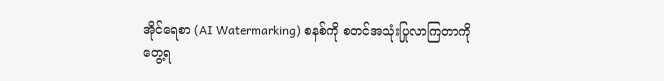အိုင်ရေစာ (AI Watermarking) စနစ်ကို စတင်အသုံးပြုလာကြတာကို တွေ့ရ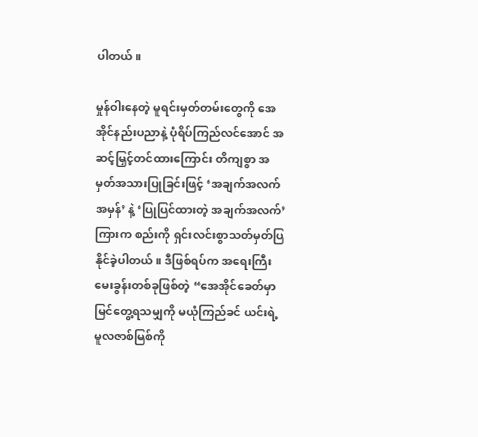ပါတယ်။

မှုန်ဝါးနေတဲ့ မူရင်းမှတ်တမ်းတွေကို အေအိုင်နည်းပညာနဲ့ ပုံရိပ်ကြည်လင်အောင် အဆင့်မြှင့်တင်ထားကြောင်း တိကျစွာ အမှတ်အသားပြုခြင်းဖြင့် ‘အချက်အလက်အမှန်’ နဲ့ ‘ပြုပြင်ထားတဲ့ အချက်အလက်’ ကြားက စည်းကို ရှင်းလင်းစွာသတ်မှတ်ပြနိုင်ခဲ့ပါတယ်။ ဒီဖြစ်ရပ်က အရေးကြီးမေးခွန်းတစ်ခုဖြစ်တဲ့ “အေအိုင်ခေတ်မှာ မြင်တွေ့ရသမျှကို မယုံကြည်ခင် ယင်းရဲ့မူလဇာစ်မြစ်ကို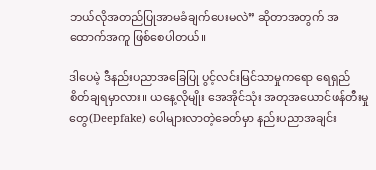ဘယ်လိုအတည်ပြုအာမခံချက်ပေးမလဲ” ဆိုတာအတွက် အထောက်အကူ ဖြစ်စေပါတယ်။

ဒါပေမဲ့ ဒီနည်းပညာအခြေပြု ပွင့်လင်းမြင်သာမှုကရော ရေရှည်စိတ်ချရမှာလား။ ယနေ့လိုမျိုး အေအိုင်သုံး အတုအယောင်ဖန်တီးမှု တွေ(Deepfake) ပေါများလာတဲ့ခေတ်မှာ နည်းပညာအချင်း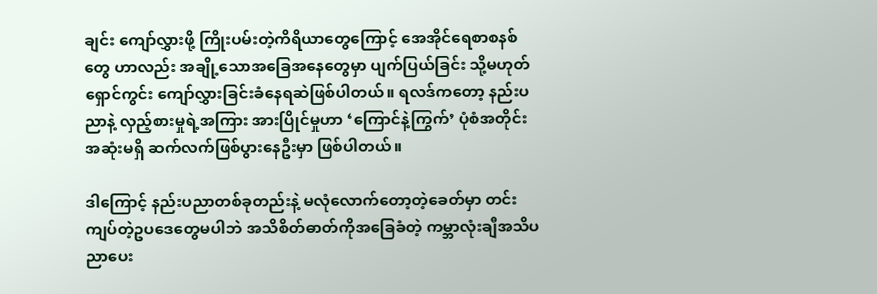ချင်း ကျော်လွှားဖို့ ကြိုးပမ်းတဲ့ကိရိယာတွေကြောင့် အေအိုင်ရေစာစနစ်တွေ ဟာလည်း အချို့သောအခြေအနေတွေမှာ ပျက်ပြယ်ခြင်း သို့မဟုတ် ရှောင်ကွင်း ကျော်လွှားခြင်းခံနေရဆဲဖြစ်ပါတယ်။ ရလဒ်ကတော့ နည်းပညာနဲ့ လှည့်စားမှုရဲ့အကြား အားပြိုင်မှုဟာ ‘ကြောင်နဲ့ကြွက်’ ပုံစံအတိုင်း အဆုံးမရှိ ဆက်လက်ဖြစ်ပွားနေဦးမှာ ဖြစ်ပါတယ်။

ဒါကြောင့် နည်းပညာတစ်ခုတည်းနဲ့ မလုံလောက်တော့တဲ့ခေတ်မှာ တင်းကျပ်တဲ့ဥပဒေတွေမပါဘဲ အသိစိတ်ဓာတ်ကိုအခြေခံတဲ့ ကမ္ဘာလုံးချီအသိပညာပေး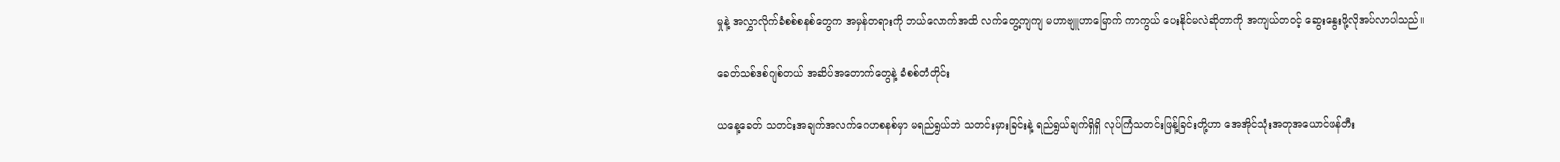မှုနဲ့ အလွှာလိုက်ခံစစ်စနစ်တွေက အမှန်တရားကို ဘယ်လောက်အထိ လက်တွေ့ကျကျ မဟာဗျူဟာမြောက် ကာကွယ် ပေးနိုင်မလဲဆိုတာကို အကျယ်တဝင့် ဆွေးနွေးဖို့လိုအပ်လာပါသည်။

ခေတ်သစ်ဒစ်ဂျစ်တယ် အဆိပ်အတောက်တွေနဲ့ ခံစစ်တံတိုင်း

ယနေ့ခေတ် သတင်းအချက်အလက်ဂေဟစနစ်မှာ မရည်ရွယ်ဘဲ သတင်းမှားခြင်းနဲ့ ရည်ရွယ်ချက်ရှိရှိ လုပ်ကြံသတင်းဖြန့်ခြင်းတို့ဟာ အေအိုင်သုံးအတုအယောင်ဖန်တီး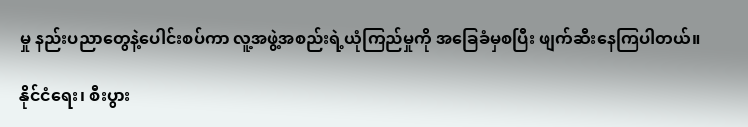မှု နည်းပညာတွေနဲ့ပေါင်းစပ်ကာ လူ့အဖွဲ့အစည်းရဲ့ယုံကြည်မှုကို အခြေခံမှစပြီး ဖျက်ဆီးနေကြပါတယ်။

နိုင်ငံရေး၊ စီးပွား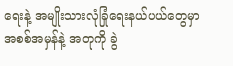ရေးနဲ့ အမျိုးသားလုံခြုံရေးနယ်ပယ်တွေမှာ အစစ်အမှန်နဲ့ အတုကို ခွဲ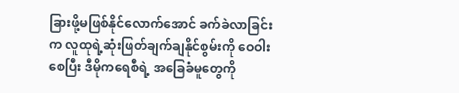ခြားဖို့မဖြစ်နိုင်လောက်အောင် ခက်ခဲလာခြင်းက လူထုရဲ့ဆုံးဖြတ်ချက်ချနိုင်စွမ်းကို ဝေဝါးစေပြီး ဒီမိုကရေစီရဲ့ အခြေခံမူတွေကို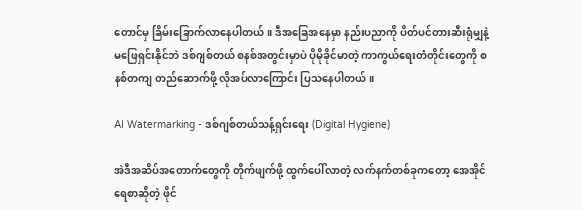တောင်မှ ခြိမ်းခြောက်လာနေပါတယ်။ ဒီအခြေအနေမှာ နည်းပညာကို ပိတ်ပင်တားဆီးရုံမျှနဲ့ မဖြေရှင်းနိုင်ဘဲ ဒစ်ဂျစ်တယ် စနစ်အတွင်းမှာပဲ ပိုမိုခိုင်မာတဲ့ ကာကွယ်ရေးတံတိုင်းတွေကို စနစ်တကျ တည်ဆောက်ဖို့ လိုအပ်လာကြောင်း ပြသနေပါတယ်။

AI Watermarking - ဒစ်ဂျစ်တယ်သန့်ရှင်းရေး (Digital Hygiene)

အဲဒီအဆိပ်အတောက်တွေကို တိုက်ဖျက်ဖို့ ထွက်ပေါ်လာတဲ့ လက်နက်တစ်ခုကတော့ အေအိုင်ရေစာဆိုတဲ့ ဖိုင်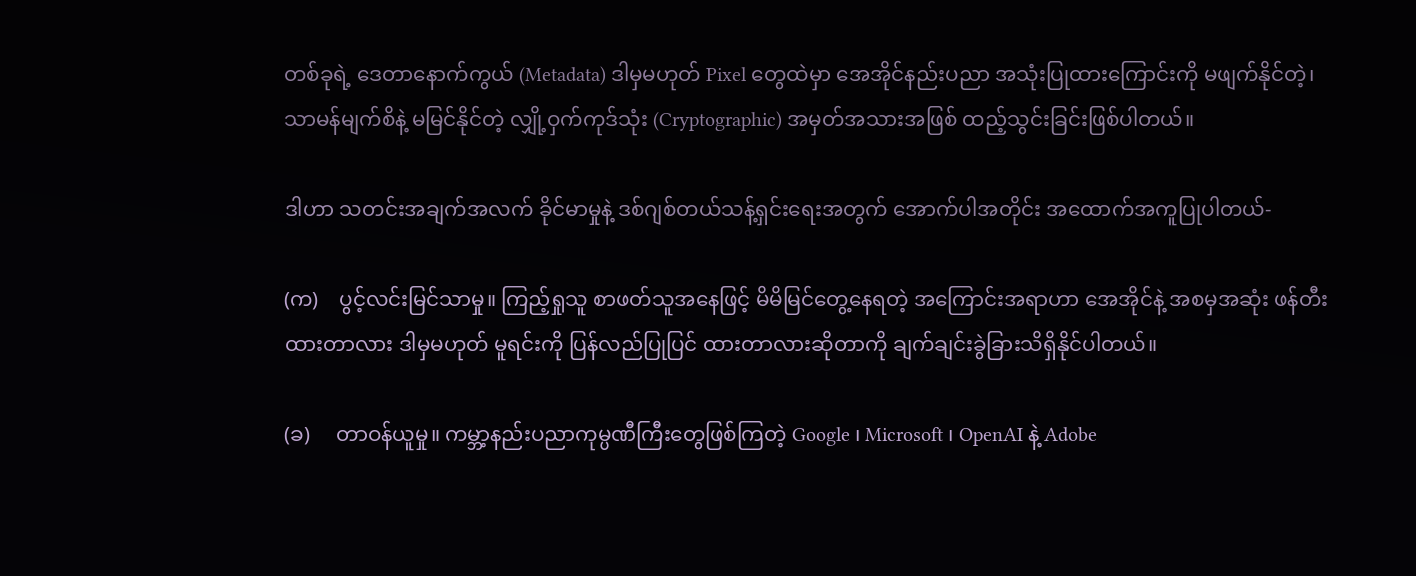တစ်ခုရဲ့ ဒေတာနောက်ကွယ် (Metadata) ဒါမှမဟုတ် Pixel တွေထဲမှာ အေအိုင်နည်းပညာ အသုံးပြုထားကြောင်းကို မဖျက်နိုင်တဲ့၊ သာမန်မျက်စိနဲ့ မမြင်နိုင်တဲ့ လျှို့ဝှက်ကုဒ်သုံး (Cryptographic) အမှတ်အသားအဖြစ် ထည့်သွင်းခြင်းဖြစ်ပါတယ်။

ဒါဟာ သတင်းအချက်အလက် ခိုင်မာမှုနဲ့ ဒစ်ဂျစ်တယ်သန့်ရှင်းရေးအတွက် အောက်ပါအတိုင်း အထောက်အကူပြုပါတယ်-

(က)    ပွင့်လင်းမြင်သာမှု။ ကြည့်ရှုသူ စာဖတ်သူအနေဖြင့် မိမိမြင်တွေ့နေရတဲ့ အကြောင်းအရာဟာ အေအိုင်နဲ့ အစမှအဆုံး ဖန်တီးထားတာလား ဒါမှမဟုတ် မူရင်းကို ပြန်လည်ပြုပြင် ထားတာလားဆိုတာကို ချက်ချင်းခွဲခြားသိရှိနိုင်ပါတယ်။

(ခ)     တာဝန်ယူမှု။ ကမ္ဘာ့နည်းပညာကုမ္ပဏီကြီးတွေဖြစ်ကြတဲ့ Google ၊ Microsoft ၊ OpenAI နဲ့ Adobe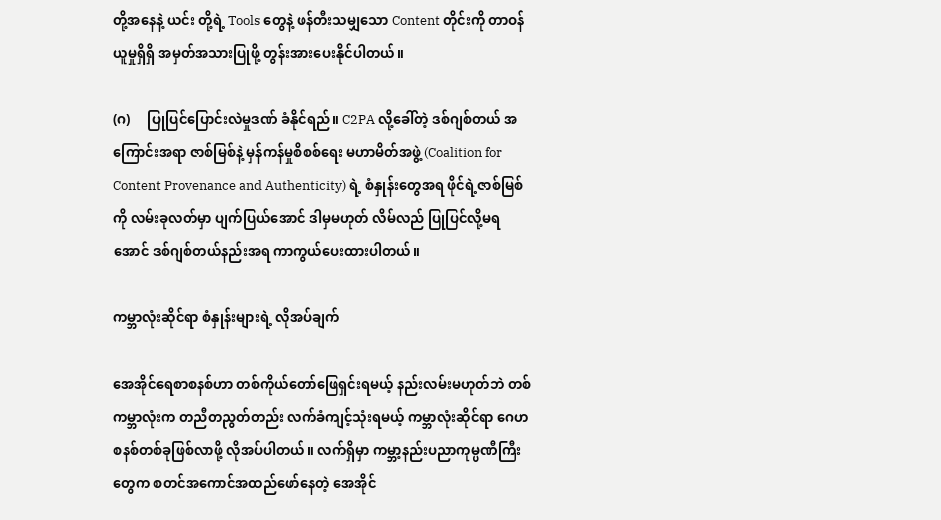တို့အနေနဲ့ ယင်း တို့ရဲ့ Tools တွေနဲ့ ဖန်တီးသမျှသော Content တိုင်းကို တာဝန်ယူမှုရှိရှိ အမှတ်အသားပြုဖို့ တွန်းအားပေးနိုင်ပါတယ်။

(ဂ)     ပြုပြင်ပြောင်းလဲမှုဒဏ် ခံနိုင်ရည်။ C2PA လို့ခေါ်တဲ့ ဒစ်ဂျစ်တယ် အကြောင်းအရာ ဇာစ်မြစ်နဲ့ မှန်ကန်မှုစိစစ်ရေး မဟာမိတ်အဖွဲ့ (Coalition for Content Provenance and Authenticity) ရဲ့ စံနှုန်းတွေအရ ဖိုင်ရဲ့ဇာစ်မြစ်ကို လမ်းခုလတ်မှာ ပျက်ပြယ်အောင် ဒါမှမဟုတ် လိမ်လည် ပြုပြင်လို့မရအောင် ဒစ်ဂျစ်တယ်နည်းအရ ကာကွယ်ပေးထားပါတယ်။

ကမ္ဘာလုံးဆိုင်ရာ စံနှုန်းများရဲ့ လိုအပ်ချက်

အေအိုင်ရေစာစနစ်ဟာ တစ်ကိုယ်တော်ဖြေရှင်းရမယ့် နည်းလမ်းမဟုတ်ဘဲ တစ်ကမ္ဘာလုံးက တညီတညွတ်တည်း လက်ခံကျင့်သုံးရမယ့် ကမ္ဘာလုံးဆိုင်ရာ ဂေဟစနစ်တစ်ခုဖြစ်လာဖို့ လိုအပ်ပါတယ်။ လက်ရှိမှာ ကမ္ဘာ့နည်းပညာကုမ္ပဏီကြီးတွေက စတင်အကောင်အထည်ဖော်နေတဲ့ အေအိုင်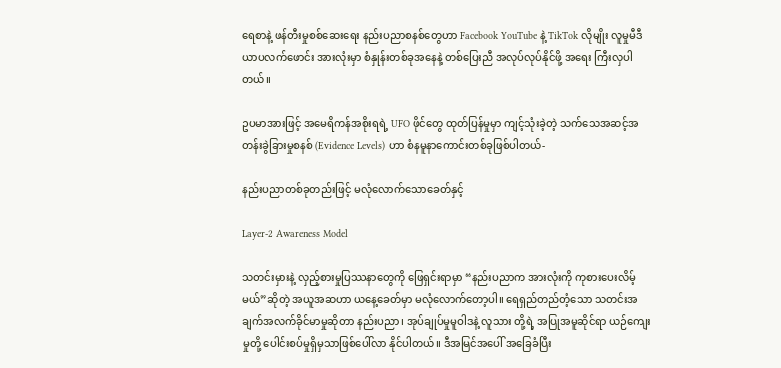ရေစာနဲ့ ဖန်တီးမှုစစ်ဆေးရေး နည်းပညာစနစ်တွေဟာ Facebook YouTube နဲ့ TikTok လိုမျိုး လူမှုမီဒီယာပလက်ဖောင်း အားလုံးမှာ စံနှုန်းတစ်ခုအနေနဲ့ တစ်ပြေးညီ အလုပ်လုပ်နိုင်ဖို့ အရေး ကြီးလှပါတယ်။

ဥပမာအားဖြင့် အမေရိကန်အစိုးရရဲ့ UFO ဖိုင်တွေ ထုတ်ပြန်မှုမှာ ကျင့်သုံးခဲ့တဲ့ သက်သေအဆင့်အတန်းခွဲခြားမှုစနစ် (Evidence Levels) ဟာ စံနမူနာကောင်းတစ်ခုဖြစ်ပါတယ်-

နည်းပညာတစ်ခုတည်းဖြင့် မလုံလောက်သောခေတ်နှင့်

Layer-2 Awareness Model

သတင်းမှားနဲ့ လှည့်စားမှုပြဿနာတွေကို ဖြေရှင်းရာမှာ “နည်းပညာက အားလုံးကို ကုစားပေးလိမ့်မယ်”ဆိုတဲ့ အယူအဆဟာ ယနေ့ခေတ်မှာ မလုံလောက်တော့ပါ။ ရေရှည်တည်တံ့သော သတင်းအချက်အလက်ခိုင်မာမှုဆိုတာ နည်းပညာ၊ အုပ်ချုပ်မှုမူဝါဒနဲ့ လူသား တို့ရဲ့ အပြုအမူဆိုင်ရာ ယဉ်ကျေးမှုတို့ ပေါင်းစပ်မှုရှိမှသာဖြစ်ပေါ်လာ နိုင်ပါတယ်။ ဒီအမြင်အပေါ် အခြေခံပြီး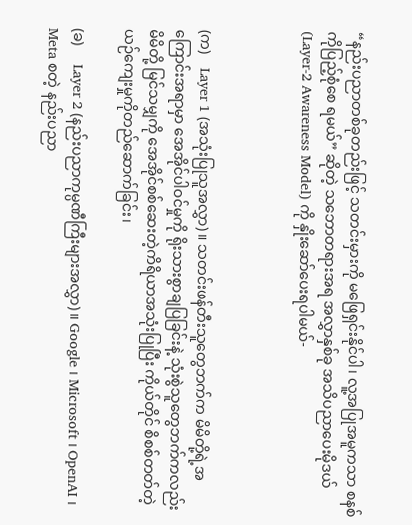“နည်းပညာတစ်ခုတည်းဖြင့် သတင်းမှားကို မဖြေရှင်းနိုင်ပါ၊ လူ့အပြုအမူကသာ စနစ်ကိုပြည့်စုံစေ ရမယ်” ဆိုတဲ့ သဘောတရားအရ အလွှာနှစ်ခု အသိပညာပေးမိုဒယ် (Layer-2 Awareness Model) ကို နှိုးဆော်ပေးရပါမယ်-



(က)    Layer 1 (အသုံးပြုသူအလွှာ)။ သတင်းဖန်တီးသူတွေဘက်က မိမိတို့ရဲ့အကြောင်းအရာမှာ အေအိုင်ပါဝင်မှုကို ရိုးသားစွာချပြခြင်းနဲ့ သုံးစွဲသူတွေဘက်ကလည်း မိမိတို့ မြင်သမျှကို အေအိုင်စစ်ဆေးတဲ့ကိရိယာအသုံးပြုပြီး ကိုယ်တိုင် စိစစ်တတ်တဲ့ ယဉ်ကျေးမှုကိုတည်ဆောက်ခြင်း၊

(ခ)     Layer 2 (နည်းပညာကုမ္ပဏီကြီးများအလွှာ)။ Google ၊ Microsoft ၊ OpenAI ၊ Meta စတဲ့ နည်းပညာ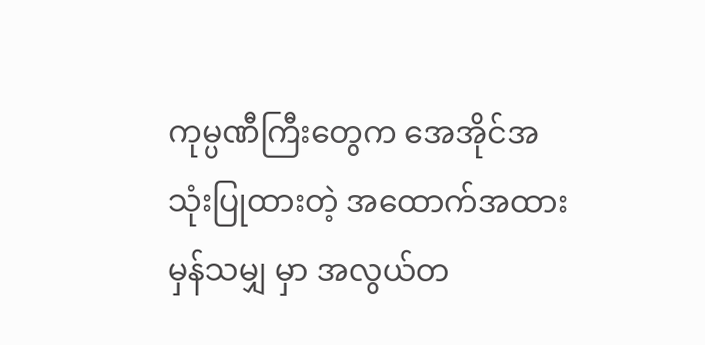ကုမ္ပဏီကြီးတွေက အေအိုင်အသုံးပြုထားတဲ့ အထောက်အထားမှန်သမျှ မှာ အလွယ်တ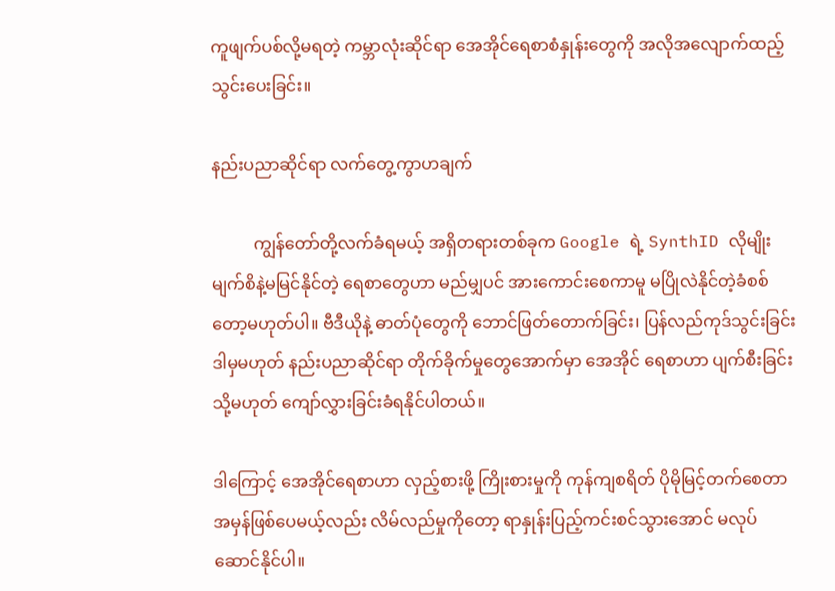ကူဖျက်ပစ်လို့မရတဲ့ ကမ္ဘာလုံးဆိုင်ရာ အေအိုင်ရေစာစံနှုန်းတွေကို အလိုအလျောက်ထည့်သွင်းပေးခြင်း။

နည်းပညာဆိုင်ရာ လက်တွေ့ကွာဟချက်

          ကျွန်တော်တို့လက်ခံရမယ့် အရှိတရားတစ်ခုက Google ရဲ့ SynthID လိုမျိုး မျက်စိနဲ့မမြင်နိုင်တဲ့ ရေစာတွေဟာ မည်မျှပင် အားကောင်းစေကာမူ မပြိုလဲနိုင်တဲ့ခံစစ်တော့မဟုတ်ပါ။ ဗီဒီယိုနဲ့ ဓာတ်ပုံတွေကို ဘောင်ဖြတ်တောက်ခြင်း၊ ပြန်လည်ကုဒ်သွင်းခြင်း ဒါမှမဟုတ် နည်းပညာဆိုင်ရာ တိုက်ခိုက်မှုတွေအောက်မှာ အေအိုင် ရေစာဟာ ပျက်စီးခြင်း သို့မဟုတ် ကျော်လွှားခြင်းခံရနိုင်ပါတယ်။

ဒါကြောင့် အေအိုင်ရေစာဟာ လှည့်စားဖို့ ကြိုးစားမှုကို ကုန်ကျစရိတ် ပိုမိုမြင့်တက်စေတာအမှန်ဖြစ်ပေမယ့်လည်း လိမ်လည်မှုကိုတော့ ရာနှုန်းပြည့်ကင်းစင်သွားအောင် မလုပ်ဆောင်နိုင်ပါ။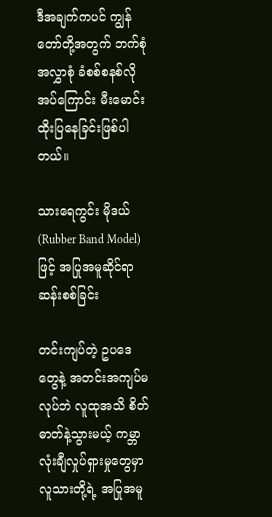ဒီအချက်ကပင် ကျွန်တော်တို့အတွက် ဘက်စုံအလွှာစုံ ခံစစ်စနစ်လိုအပ်ကြောင်း မီးမောင်းထိုးပြနေခြင်းဖြစ်ပါတယ်။

သားရေကွင်း မိုဒယ် (Rubber Band Model) ဖြင့် အပြုအမူဆိုင်ရာ ဆန်းစစ်ခြင်း

တင်းကျပ်တဲ့ ဥပဒေတွေနဲ့ အတင်းအကျပ်မလုပ်ဘဲ လူထုအသိ စိတ်ဓာတ်နဲ့သွားမယ့် ကမ္ဘာလုံးချီလှုပ်ရှားမှုတွေမှာ လူသားတို့ရဲ့ အပြုအမူ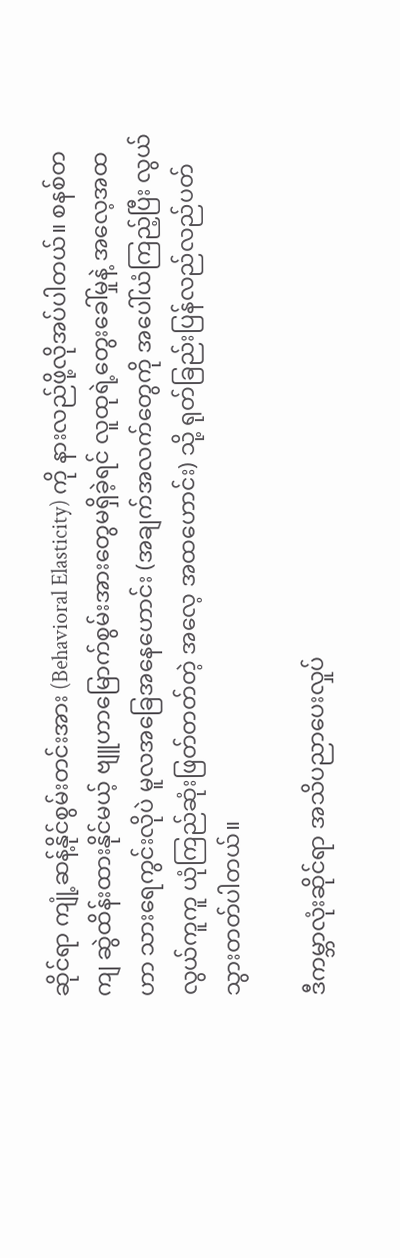ဆိုင်ရာ ကျုံ့ဆန့်နိုင်စွမ်းတင်းအား (Behavioral Elasticity) ကို နားလည်ဖို့လိုအပ်ပါတယ်။ စနစ်တကျ ဆွဲထိန်းထားနိုင်မယ့် ဗျူဟာမြောက်စွမ်းအားတွေမရှိခဲ့ရင် လူထုရဲ့တွေးခေါ်မှုနဲ့ အလေ့အထဟာ သားရေကွင်းလိုပဲ မူလအခြေအနေဟောင်း (အချက်အလက်တွေကို အပေါ်ယံကြည့်ပြီး လွယ်လွယ်ကူကူ ယုံကြည်ဆုံးဖြတ်တတ်တဲ့ အလေ့ အထဟောင်း) သို့ ရုတ်ခြည်းပြန်လည်လည်ပတ်သွားတတ်ပါတယ်။

ဒီကမ္ဘာလုံးဆိုင်ရာ အသိပညာပေးလှုပ်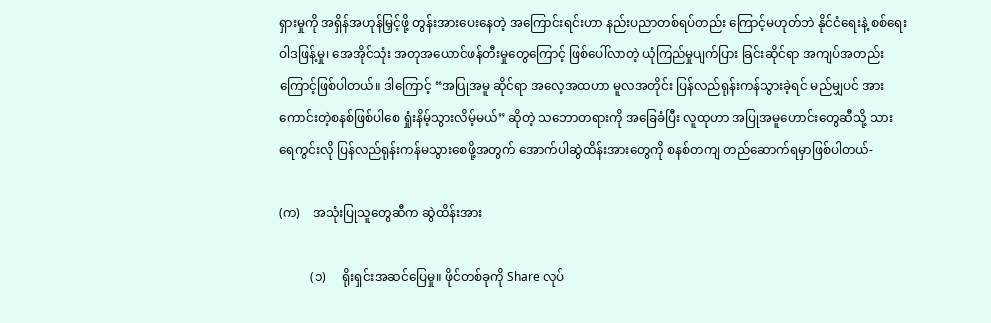ရှားမှုကို အရှိန်အဟုန်မြှင့်ဖို့ တွန်းအားပေးနေတဲ့ အကြောင်းရင်းဟာ နည်းပညာတစ်ရပ်တည်း ကြောင့်မဟုတ်ဘဲ နိုင်ငံရေးနဲ့ စစ်ရေးဝါဒဖြန့်မှု၊ အေအိုင်သုံး အတုအယောင်ဖန်တီးမှုတွေကြောင့် ဖြစ်ပေါ်လာတဲ့ ယုံကြည်မှုပျက်ပြား ခြင်းဆိုင်ရာ အကျပ်အတည်းကြောင့်ဖြစ်ပါတယ်။ ဒါကြောင့် “အပြုအမူ ဆိုင်ရာ အလေ့အထဟာ မူလအတိုင်း ပြန်လည်ရုန်းကန်သွားခဲ့ရင် မည်မျှပင် အားကောင်းတဲ့စနစ်ဖြစ်ပါစေ ရှုံးနိမ့်သွားလိမ့်မယ်” ဆိုတဲ့ သဘောတရားကို အခြေခံပြီး လူထုဟာ အပြုအမူဟောင်းတွေဆီသို့ သားရေကွင်းလို ပြန်လည်ရုန်းကန်မသွားစေဖို့အတွက် အောက်ပါဆွဲထိန်းအားတွေကို စနစ်တကျ တည်ဆောက်ရမှာဖြစ်ပါတယ်-

(က)    အသုံးပြုသူတွေဆီက ဆွဲထိန်းအား

          (၁)     ရိုးရှင်းအဆင်ပြေမှု။ ဖိုင်တစ်ခုကို Share လုပ်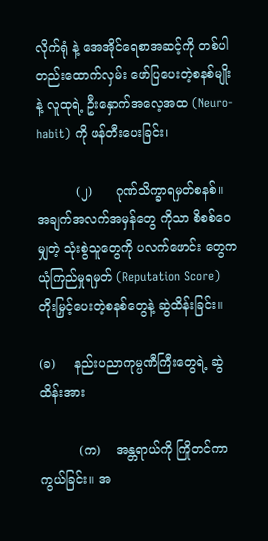လိုက်ရုံ နဲ့ အေအိုင်ရေစာအဆင့်ကို တစ်ပါတည်းထောက်လှမ်း ဖော်ပြပေးတဲ့စနစ်မျိုးနဲ့ လူထုရဲ့ ဦးနှောက်အလေ့အထ (Neuro-habit) ကို ဖန်တီးပေးခြင်း၊

          (၂)      ဂုဏ်သိက္ခာရမှတ်စနစ်။ အချက်အလက်အမှန်တွေ ကိုသာ စိစစ်ဝေမျှတဲ့ သုံးစွဲသူတွေကို ပလက်ဖောင်း တွေက ယုံကြည်မှုရမှတ် (Reputation Score) တိုးမြှင့်ပေးတဲ့စနစ်တွေနဲ့ ဆွဲထိန်းခြင်း။

(ခ)     နည်းပညာကုမ္ပဏီကြီးတွေရဲ့ ဆွဲထိန်းအား

          (က)    အန္တရာယ်ကို ကြိုတင်ကာကွယ်ခြင်း။ အ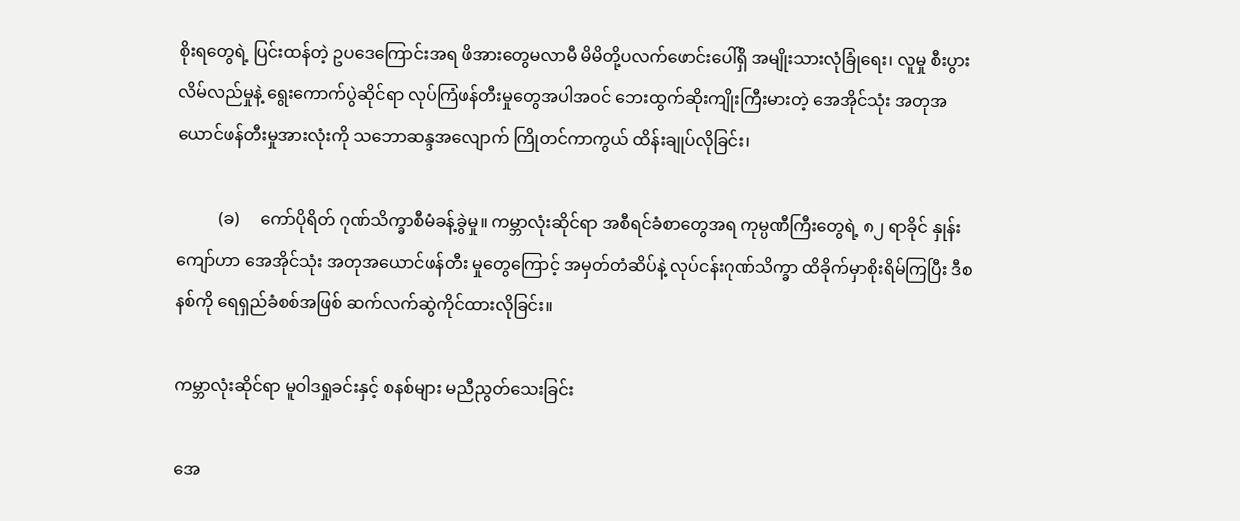စိုးရတွေရဲ့ ပြင်းထန်တဲ့ ဥပဒေကြောင်းအရ ဖိအားတွေမလာမီ မိမိတို့ပလက်ဖောင်းပေါ်ရှိ အမျိုးသားလုံခြုံရေး၊ လူမှု စီးပွားလိမ်လည်မှုနဲ့ ရွေးကောက်ပွဲဆိုင်ရာ လုပ်ကြံဖန်တီးမှုတွေအပါအဝင် ဘေးထွက်ဆိုးကျိုးကြီးမားတဲ့ အေအိုင်သုံး အတုအယောင်ဖန်တီးမှုအားလုံးကို သဘောဆန္ဒအလျောက် ကြိုတင်ကာကွယ် ထိန်းချုပ်လိုခြင်း၊

          (ခ)     ကော်ပိုရိတ် ဂုဏ်သိက္ခာစီမံခန့်ခွဲမှု။ ကမ္ဘာလုံးဆိုင်ရာ အစီရင်ခံစာတွေအရ ကုမ္ပဏီကြီးတွေရဲ့ ၈၂ ရာခိုင် နှုန်းကျော်ဟာ အေအိုင်သုံး အတုအယောင်ဖန်တီး မှုတွေကြောင့် အမှတ်တံဆိပ်နဲ့ လုပ်ငန်းဂုဏ်သိက္ခာ ထိခိုက်မှာစိုးရိမ်ကြပြီး ဒီစနစ်ကို ရေရှည်ခံစစ်အဖြစ် ဆက်လက်ဆွဲကိုင်ထားလိုခြင်း။

ကမ္ဘာလုံးဆိုင်ရာ မူဝါဒရှုခင်းနှင့် စနစ်များ မညီညွတ်သေးခြင်း

အေ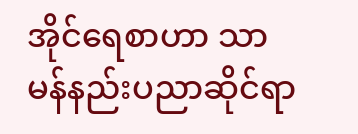အိုင်ရေစာဟာ သာမန်နည်းပညာဆိုင်ရာ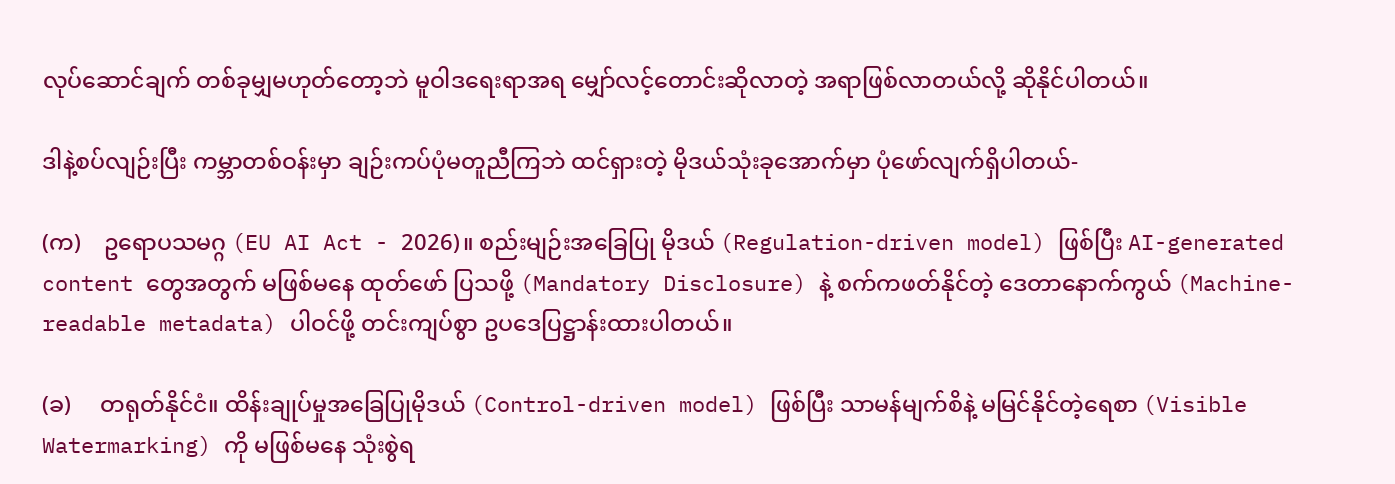လုပ်ဆောင်ချက် တစ်ခုမျှမဟုတ်တော့ဘဲ မူဝါဒရေးရာအရ မျှော်လင့်တောင်းဆိုလာတဲ့ အရာဖြစ်လာတယ်လို့ ဆိုနိုင်ပါတယ်။

ဒါနဲ့စပ်လျဉ်းပြီး ကမ္ဘာတစ်ဝန်းမှာ ချဉ်းကပ်ပုံမတူညီကြဘဲ ထင်ရှားတဲ့ မိုဒယ်သုံးခုအောက်မှာ ပုံဖော်လျက်ရှိပါတယ်-

(က)    ဥရောပသမဂ္ဂ (EU AI Act - 2026)။ စည်းမျဉ်းအခြေပြု မိုဒယ် (Regulation-driven model) ဖြစ်ပြီး AI-generated content တွေအတွက် မဖြစ်မနေ ထုတ်ဖော် ပြသဖို့ (Mandatory Disclosure) နဲ့ စက်ကဖတ်နိုင်တဲ့ ဒေတာနောက်ကွယ် (Machine-readable metadata) ပါဝင်ဖို့ တင်းကျပ်စွာ ဥပဒေပြဋ္ဌာန်းထားပါတယ်။

(ခ)     တရုတ်နိုင်ငံ။ ထိန်းချုပ်မှုအခြေပြုမိုဒယ် (Control-driven model) ဖြစ်ပြီး သာမန်မျက်စိနဲ့ မမြင်နိုင်တဲ့ရေစာ (Visible Watermarking) ကို မဖြစ်မနေ သုံးစွဲရ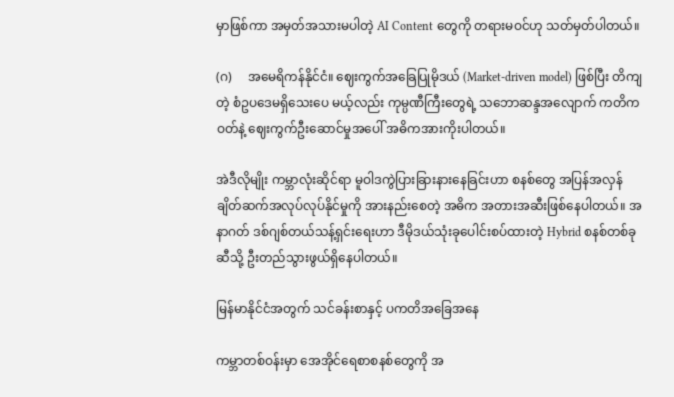မှာဖြစ်ကာ အမှတ်အသားမပါတဲ့ AI Content တွေကို တရားမဝင်ဟု သတ်မှတ်ပါတယ်။

(ဂ)     အမေရိကန်နိုင်ငံ။ ဈေးကွက်အခြေပြုမိုဒယ် (Market-driven model) ဖြစ်ပြီး တိကျတဲ့ စံဥပဒေမရှိသေးပေ မယ့်လည်း ကုမ္ပဏီကြီးတွေရဲ့ သဘောဆန္ဒအလျောက် ကတိကဝတ်နဲ့ ဈေးကွက်ဦးဆောင်မှုအပေါ် အဓိကအားကိုးပါတယ်။

အဲဒီလိုမျိုး ကမ္ဘာလုံးဆိုင်ရာ မူဝါဒကွဲပြားခြားနားနေခြင်းဟာ စနစ်တွေ အပြန်အလှန် ချိတ်ဆက်အလုပ်လုပ်နိုင်မှုကို အားနည်းစေတဲ့ အဓိက အတားအဆီးဖြစ်နေပါတယ်။ အနာဂတ် ဒစ်ဂျစ်တယ်သန့်ရှင်းရေးဟာ ဒီမိုဒယ်သုံးခုပေါင်းစပ်ထားတဲ့ Hybrid စနစ်တစ်ခုဆီသို့ ဦးတည်သွားဖွယ်ရှိနေပါတယ်။

မြန်မာနိုင်ငံအတွက် သင်ခန်းစာနှင့် ပကတိအခြေအနေ

ကမ္ဘာတစ်ဝန်းမှာ အေအိုင်ရေစာစနစ်တွေကို အ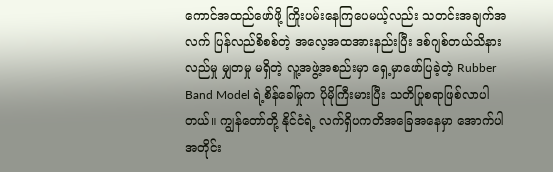ကောင်အထည်ဖော်ဖို့ ကြိုးပမ်းနေကြပေမယ့်လည်း သတင်းအချက်အလက် ပြန်လည်စိစစ်တဲ့ အလေ့အထအားနည်းပြီး ဒစ်ဂျစ်တယ်သိနားလည်မှု မျှတမှု မရှိတဲ့ လူ့အဖွဲ့အစည်းမှာ ရှေ့မှာဖော်ပြခဲ့တဲ့ Rubber Band Model ရဲ့စိန်ခေါ်မှုက ပိုမိုကြီးမားပြီး သတိပြုစရာဖြစ်လာပါတယ်။ ကျွန်တော်တို့ နိုင်ငံရဲ့ လက်ရှိပကတိအခြေအနေမှာ အောက်ပါအတိုင်း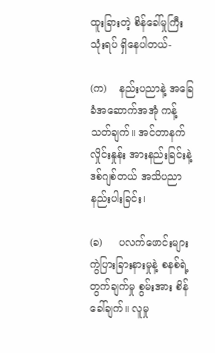ထူးခြားတဲ့ စိန်ခေါ်မှုကြီး သုံးရပ် ရှိနေပါတယ်-

(က)    နည်းပညာနဲ့ အခြေခံအဆောက်အအုံ ကန့်သတ်ချက်။ အင်တာနက်လှိုင်းနှုန်း အားနည်းခြင်းနဲ့ ဒစ်ဂျစ်တယ် အသိပညာနည်းပါးခြင်း၊

(ခ)     ပလက်ဖောင်းများ ကွဲပြားခြားနားမှုနဲ့ စနစ်ရဲ့တွက်ချက်မှု စွမ်းအား စိန်ခေါ်ချက်။ လူမှု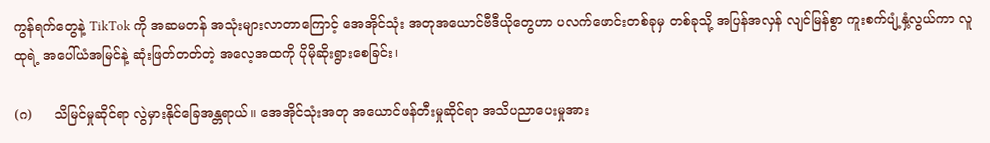ကွန်ရက်တွေနဲ့ TikTok ကို အဆမတန် အသုံးများလာတာကြောင့် အေအိုင်သုံး အတုအယောင်ဗီဒီယိုတွေဟာ ပလက်ဖောင်းတစ်ခုမှ တစ်ခုသို့ အပြန်အလှန် လျင်မြန်စွာ ကူးစက်ပျံ့နှံ့လွယ်ကာ လူထုရဲ့ အပေါ်ယံအမြင်နဲ့ ဆုံးဖြတ်တတ်တဲ့ အလေ့အထကို ပိုမိုဆိုးရွားစေခြင်း၊

(ဂ)     သိမြင်မှုဆိုင်ရာ လွဲမှားနိုင်ခြေအန္တရာယ်။ အေအိုင်သုံးအတု အယောင်ဖန်တီးမှုဆိုင်ရာ အသိပညာပေးမှုအား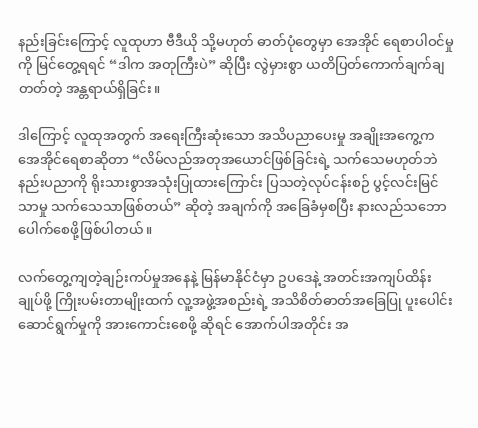နည်းခြင်းကြောင့် လူထုဟာ ဗီဒီယို သို့မဟုတ် ဓာတ်ပုံတွေမှာ အေအိုင် ရေစာပါဝင်မှုကို မြင်တွေ့ရရင် “ဒါက အတုကြီးပဲ” ဆိုပြီး လွဲမှားစွာ ယတိပြတ်ကောက်ချက်ချတတ်တဲ့ အန္တရာယ်ရှိခြင်း။

ဒါကြောင့် လူထုအတွက် အရေးကြီးဆုံးသော အသိပညာပေးမှု အချိုးအကွေ့က အေအိုင်ရေစာဆိုတာ “လိမ်လည်အတုအယောင်ဖြစ်ခြင်းရဲ့ သက်သေမဟုတ်ဘဲ နည်းပညာကို ရိုးသားစွာအသုံးပြုထားကြောင်း ပြသတဲ့လုပ်ငန်းစဉ် ပွင့်လင်းမြင်သာမှု သက်သေသာဖြစ်တယ်” ဆိုတဲ့ အချက်ကို အခြေခံမှစပြီး နားလည်သဘောပေါက်စေဖို့ဖြစ်ပါတယ်။

လက်တွေ့ကျတဲ့ချဉ်းကပ်မှုအနေနဲ့ မြန်မာနိုင်ငံမှာ ဥပဒေနဲ့ အတင်းအကျပ်ထိန်းချုပ်ဖို့ ကြိုးပမ်းတာမျိုးထက် လူ့အဖွဲ့အစည်းရဲ့ အသိစိတ်ဓာတ်အခြေပြု ပူးပေါင်းဆောင်ရွက်မှုကို အားကောင်းစေဖို့ ဆိုရင် အောက်ပါအတိုင်း အ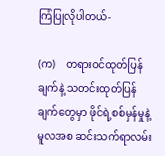ကြံပြုလိုပါတယ်-

(က)    တရားဝင်ထုတ်ပြန်ချက်နဲ့ သတင်းထုတ်ပြန်ချက်တွေမှာ ဖိုင်ရဲ့စစ်မှန်မှုနဲ့ မူလအစ ဆင်းသက်ရာလမ်း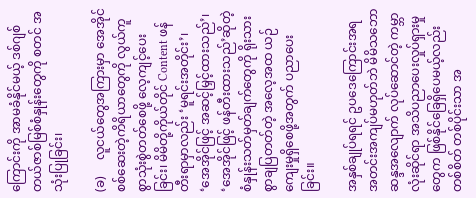ကြောင်းကို အာမခံနိုင်မယ့် ဒစ်ဂျစ်တယ်ဇာစ်မြစ်စံနှုန်းတွေကို စတင် အသုံးပြုခြင်း၊

(ခ)     လူငယ်တွေအကြားမှာ အေအိုင်စစ်ဆေးတဲ့ကိရိယာတွေကို လွယ်ကူစွာသုံးစွဲတတ်စေဖို့ လေ့ကျင့်ပေးခြင်း၊ မိမိတို့ကိုယ်တိုင် Content ဖန်တီးရာမှာလည်း ‘မူရင်းအတိုင်း’၊ ‘အေအိုင်ဖြင့် အဆင့်မြှင့်ထားသည်’၊ ‘အေအိုင်ဖြင့် ဖန်တီးထားသည်’ဆိုတဲ့ စံနှုန်းသတ်မှတ်ချက်တွေကို ရိုးသားစွာချပြတတ်တဲ့ အလေ့အထ ယဉ်ကျေးမှုရှိစေဖို့အတွက် ပညာပေးခြင်း။

အနှစ်ချုပ်ရရင် ဥပဒေကြောင်းအရ အတင်းအကျပ်မဟုတ်ဘဲ မိမိသဘောဆန္ဒအလျောက် လုပ်ဆောင်တဲ့ ကမ္ဘာလုံးဆိုင်ရာ အသိပညာပေးလှုပ်ရှားမှုတွေက ဖြစ်နိုင်ခြေရှိပေမယ့်လည်း တစ်စိတ် တစ်ပိုင်းသာ အ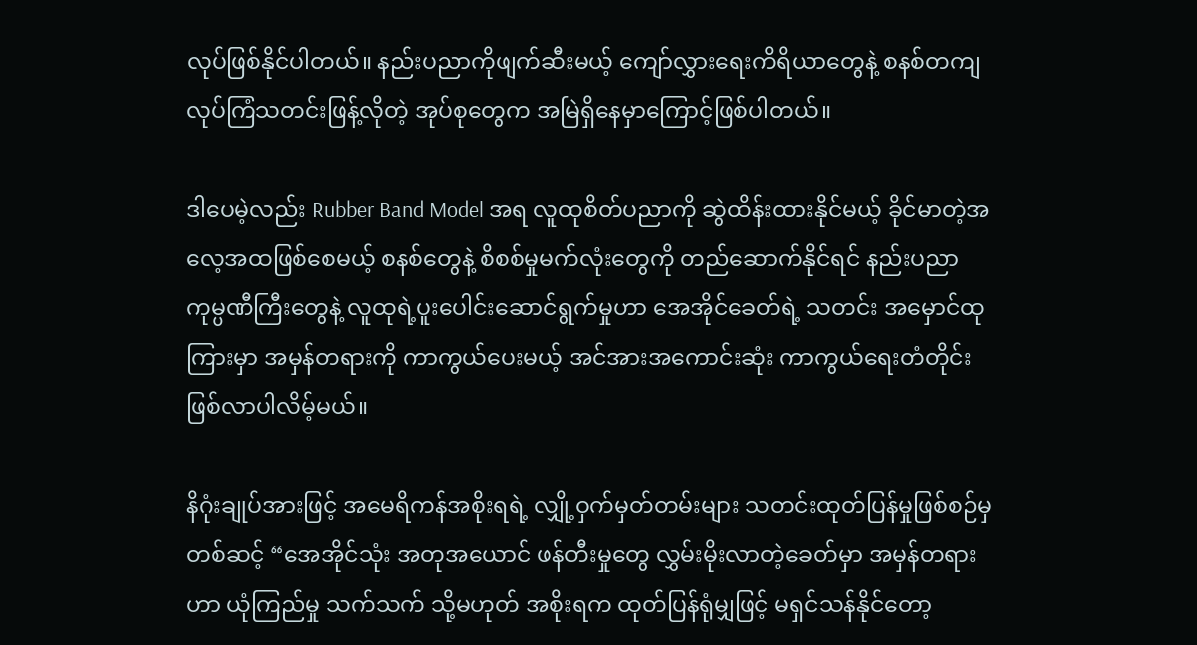လုပ်ဖြစ်နိုင်ပါတယ်။ နည်းပညာကိုဖျက်ဆီးမယ့် ကျော်လွှားရေးကိရိယာတွေနဲ့ စနစ်တကျ လုပ်ကြံသတင်းဖြန့်လိုတဲ့ အုပ်စုတွေက အမြဲရှိနေမှာကြောင့်ဖြစ်ပါတယ်။

ဒါပေမဲ့လည်း Rubber Band Model အရ လူထုစိတ်ပညာကို ဆွဲထိန်းထားနိုင်မယ့် ခိုင်မာတဲ့အလေ့အထဖြစ်စေမယ့် စနစ်တွေနဲ့ စိစစ်မှုမက်လုံးတွေကို တည်ဆောက်နိုင်ရင် နည်းပညာကုမ္ပဏီကြီးတွေနဲ့ လူထုရဲ့ပူးပေါင်းဆောင်ရွက်မှုဟာ အေအိုင်ခေတ်ရဲ့ သတင်း အမှောင်ထုကြားမှာ အမှန်တရားကို ကာကွယ်ပေးမယ့် အင်အားအကောင်းဆုံး ကာကွယ်ရေးတံတိုင်း ဖြစ်လာပါလိမ့်မယ်။

နိဂုံးချုပ်အားဖြင့် အမေရိကန်အစိုးရရဲ့ လျှို့ဝှက်မှတ်တမ်းများ သတင်းထုတ်ပြန်မှုဖြစ်စဉ်မှတစ်ဆင့် “အေအိုင်သုံး အတုအယောင် ဖန်တီးမှုတွေ လွှမ်းမိုးလာတဲ့ခေတ်မှာ အမှန်တရားဟာ ယုံကြည်မှု သက်သက် သို့မဟုတ် အစိုးရက ထုတ်ပြန်ရုံမျှဖြင့် မရှင်သန်နိုင်တော့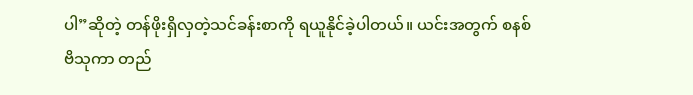ပါ”ဆိုတဲ့ တန်ဖိုးရှိလှတဲ့သင်ခန်းစာကို ရယူနိုင်ခဲ့ပါတယ်။ ယင်းအတွက် စနစ် ဗိသုကာ တည်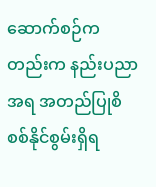ဆောက်စဉ်ကတည်းက နည်းပညာအရ အတည်ပြုစိစစ်နိုင်စွမ်းရှိရ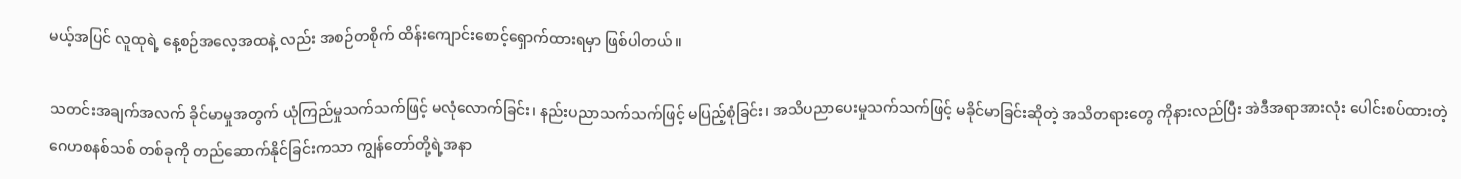မယ့်အပြင် လူထုရဲ့ နေ့စဉ်အလေ့အထနဲ့ လည်း အစဉ်တစိုက် ထိန်းကျောင်းစောင့်ရှောက်ထားရမှာ ဖြစ်ပါတယ်။

သတင်းအချက်အလက် ခိုင်မာမှုအတွက် ယုံကြည်မှုသက်သက်ဖြင့် မလုံလောက်ခြင်း၊ နည်းပညာသက်သက်ဖြင့် မပြည့်စုံခြင်း၊ အသိပညာပေးမှုသက်သက်ဖြင့် မခိုင်မာခြင်းဆိုတဲ့ အသိတရားတွေ ကိုနားလည်ပြီး အဲဒီအရာအားလုံး ပေါင်းစပ်ထားတဲ့ ဂေဟစနစ်သစ် တစ်ခုကို တည်ဆောက်နိုင်ခြင်းကသာ ကျွန်တော်တို့ရဲ့အနာ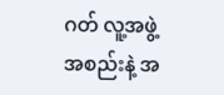ဂတ် လူ့အဖွဲ့အစည်းနဲ့ အ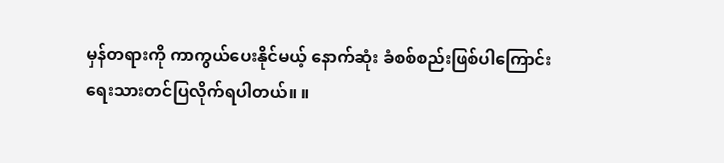မှန်တရားကို ကာကွယ်ပေးနိုင်မယ့် နောက်ဆုံး ခံစစ်စည်းဖြစ်ပါကြောင်း ရေးသားတင်ပြလိုက်ရပါတယ်။ ။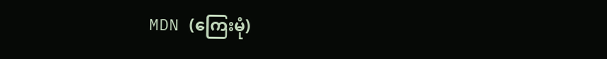MDN (ကြေးမုံ)